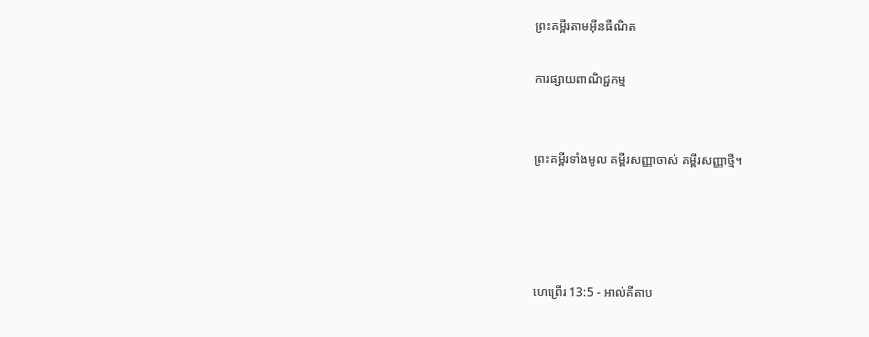ព្រះគម្ពីរតាមអ៊ីនធឺណិត

ការផ្សាយពាណិជ្ជកម្ម


ព្រះគម្ពីរទាំងមូល គម្ពីរសញ្ញាចាស់ គម្ពីរសញ្ញាថ្មី។




ហេព្រើរ 13:5 - អាល់គីតាប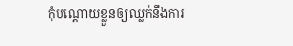កុំបណ្ដោយខ្លួនឲ្យឈ្លក់នឹងការ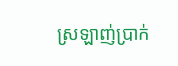ស្រឡាញ់ប្រាក់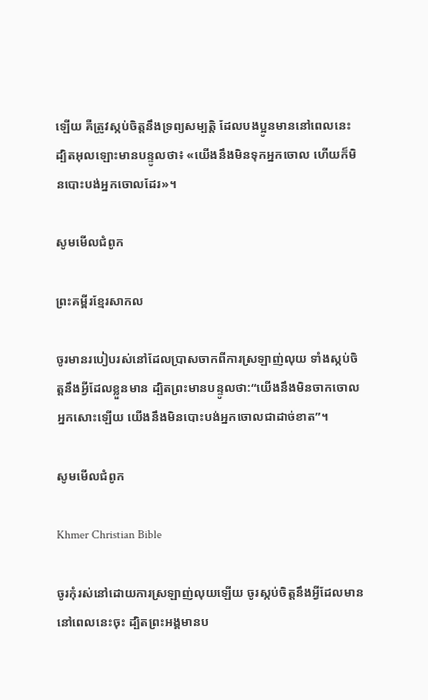ឡើយ គឺត្រូវស្កប់ចិត្ដនឹងទ្រព្យសម្បត្តិ ដែលបងប្អូនមាននៅពេលនេះ ដ្បិតអុលឡោះមានបន្ទូលថា៖ «យើងនឹងមិនទុកអ្នកចោល ហើយក៏មិនបោះបង់អ្នកចោលដែរ»។

សូមមើលជំពូក

ព្រះគម្ពីរខ្មែរសាកល

ចូរមានរបៀបរស់នៅដែលប្រាសចាកពីការស្រឡាញ់លុយ ទាំងស្កប់ចិត្តនឹងអ្វីដែលខ្លួនមាន ដ្បិតព្រះមានបន្ទូលថា‍:“យើងនឹងមិនចាកចោលអ្នកសោះឡើយ យើងនឹងមិនបោះបង់អ្នកចោលជាដាច់ខាត”។

សូមមើលជំពូក

Khmer Christian Bible

ចូរកុំរស់នៅដោយការស្រឡាញ់លុយឡើយ ចូរស្កប់ចិត្តនឹងអ្វីដែលមាននៅពេលនេះចុះ ដ្បិតព្រះអង្គមានប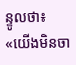ន្ទូលថា៖ «យើងមិនចា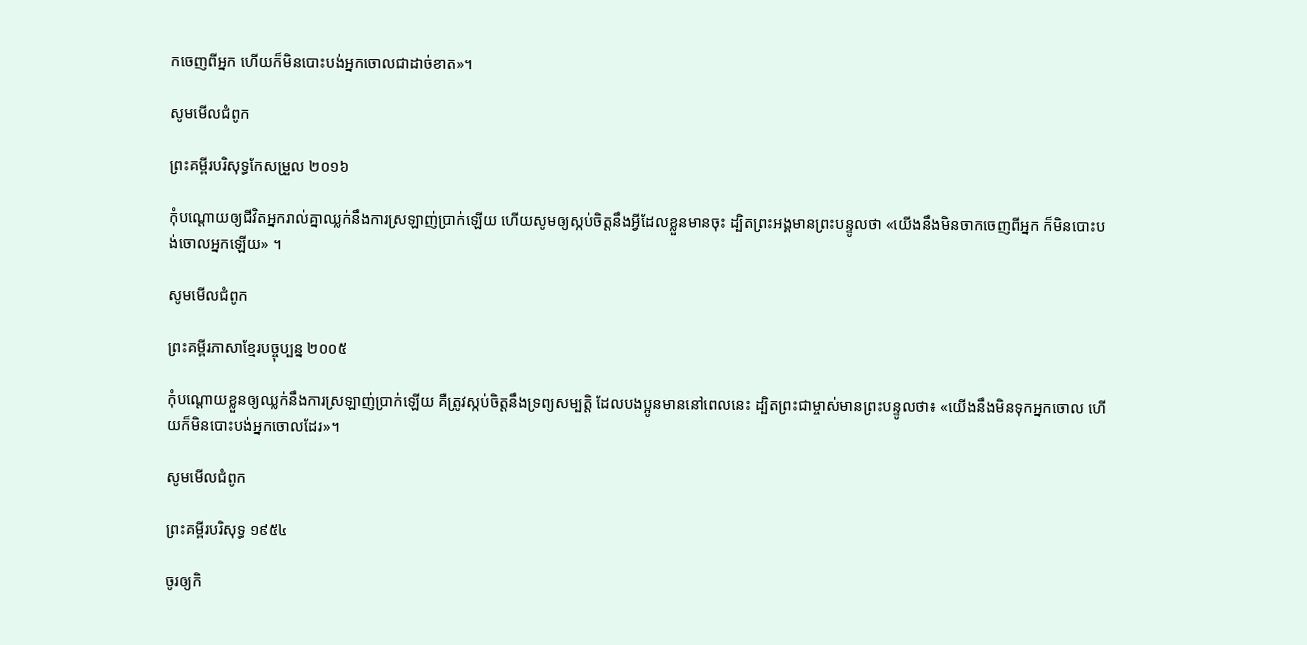កចេញពីអ្នក ហើយក៏មិនបោះបង់អ្នកចោលជាដាច់ខាត»។

សូមមើលជំពូក

ព្រះគម្ពីរបរិសុទ្ធកែសម្រួល ២០១៦

កុំបណ្ដោយឲ្យជីវិតអ្នករាល់គ្នាឈ្លក់នឹងការស្រឡាញ់ប្រាក់ឡើយ ហើយសូមឲ្យស្កប់ចិត្តនឹងអ្វីដែលខ្លួនមានចុះ ដ្បិតព្រះ‌អង្គមានព្រះ‌បន្ទូលថា «យើងនឹងមិនចាកចេញពីអ្នក ក៏មិនបោះបង់ចោលអ្នកឡើយ» ។

សូមមើលជំពូក

ព្រះគម្ពីរភាសាខ្មែរបច្ចុប្បន្ន ២០០៥

កុំបណ្ដោយខ្លួនឲ្យឈ្លក់នឹងការស្រឡាញ់ប្រាក់ឡើយ គឺត្រូវស្កប់ចិត្តនឹងទ្រព្យសម្បត្តិ ដែលបងប្អូនមាននៅពេលនេះ ដ្បិតព្រះ‌ជាម្ចាស់មានព្រះ‌បន្ទូលថា៖ «យើងនឹងមិនទុកអ្នកចោល ហើយក៏មិនបោះបង់អ្នកចោលដែរ»។

សូមមើលជំពូក

ព្រះគម្ពីរបរិសុទ្ធ ១៩៥៤

ចូរឲ្យកិ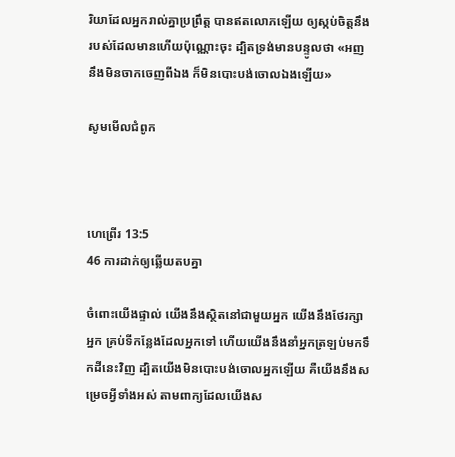រិយាដែលអ្នករាល់គ្នាប្រព្រឹត្ត បានឥតលោភឡើយ ឲ្យស្កប់ចិត្តនឹងរបស់ដែលមានហើយប៉ុណ្ណោះចុះ ដ្បិតទ្រង់មានបន្ទូលថា «អញនឹងមិនចាកចេញពីឯង ក៏មិនបោះបង់ចោលឯងឡើយ»

សូមមើលជំពូក



ហេព្រើរ 13:5
46 ការដាក់ឲ្យឆ្លើយតបគ្នា

ចំពោះយើងផ្ទាល់ យើងនឹងស្ថិតនៅជាមួយអ្នក យើងនឹងថែរក្សាអ្នក គ្រប់ទីកន្លែងដែលអ្នកទៅ ហើយយើងនឹងនាំអ្នកត្រឡប់មកទឹកដីនេះវិញ ដ្បិតយើងមិនបោះបង់ចោលអ្នកឡើយ គឺយើងនឹងសម្រេចអ្វីទាំងអស់ តាមពាក្យដែលយើងស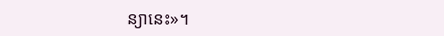ន្យានេះ»។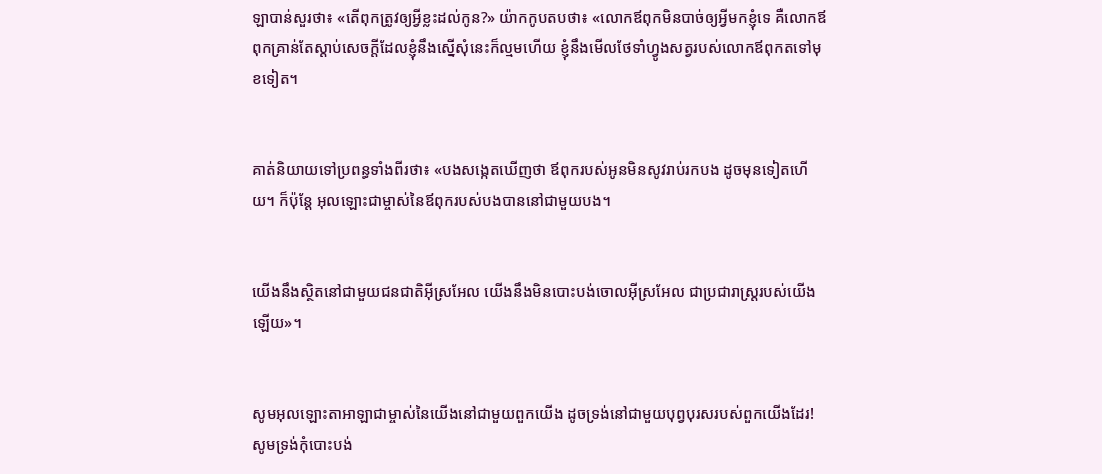ឡាបាន់សួរថា៖ «តើពុកត្រូវឲ្យអ្វីខ្លះដល់កូន?» យ៉ាកកូបតបថា៖ «លោកឪពុកមិនបាច់ឲ្យអ្វីមកខ្ញុំទេ គឺលោកឪពុកគ្រាន់តែស្តាប់សេចក្តីដែលខ្ញុំនឹងស្នើសុំនេះក៏ល្មមហើយ ខ្ញុំនឹងមើលថែទាំហ្វូងសត្វរបស់លោកឪពុកតទៅមុខទៀត។


គាត់និយាយទៅប្រពន្ធទាំងពីរថា៖ «បងសង្កេតឃើញថា ឪពុករបស់អូនមិនសូវរាប់រកបង ដូចមុនទៀតហើយ។ ក៏ប៉ុន្តែ អុលឡោះជាម្ចាស់នៃឪពុករបស់បងបាននៅជាមួយបង។


យើងនឹងស្ថិតនៅជាមួយជន‌ជាតិអ៊ីស្រ‌អែល យើងនឹងមិនបោះបង់ចោលអ៊ីស្រ‌អែល ជាប្រជា‌រាស្ត្ររបស់យើងឡើយ»។


សូមអុលឡោះ‌តាអាឡាជាម្ចាស់នៃយើងនៅជាមួយពួកយើង ដូចទ្រង់នៅជាមួយបុព្វ‌បុរសរបស់ពួកយើងដែរ! សូមទ្រង់កុំបោះ‌បង់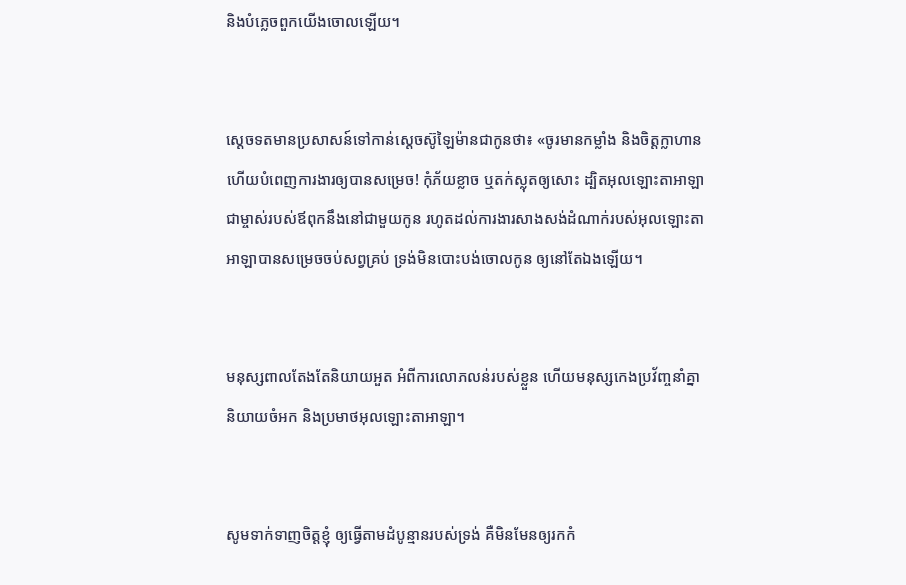និងបំភ្លេចពួកយើងចោលឡើយ។


ស្តេចទតមានប្រសាសន៍ទៅកាន់ស្តេចស៊ូឡៃ‌ម៉ានជាកូនថា៖ «ចូរមានកម្លាំង និងចិត្តក្លាហាន ហើយបំពេញការ‌ងារឲ្យបានសម្រេច! កុំភ័យខ្លាច ឬតក់‌ស្លុតឲ្យសោះ ដ្បិតអុលឡោះ‌តាអាឡាជាម្ចាស់របស់ឪពុកនឹងនៅជាមួយកូន រហូតដល់ការ‌ងារសាងសង់ដំណាក់របស់អុលឡោះ‌តាអាឡាបានសម្រេចចប់សព្វគ្រប់ ទ្រង់មិនបោះបង់ចោលកូន ឲ្យនៅតែឯងឡើយ។


មនុស្សពាលតែងតែនិយាយអួត អំពីការលោភ‌លន់របស់ខ្លួន ហើយមនុស្សកេង‌ប្រវ័ញ្ចនាំគ្នានិយាយចំអក និងប្រមាថអុលឡោះ‌តាអាឡា។


សូមទាក់‌ទាញចិត្តខ្ញុំ ឲ្យធ្វើតាមដំបូន្មានរបស់ទ្រង់ គឺមិនមែនឲ្យរកកំ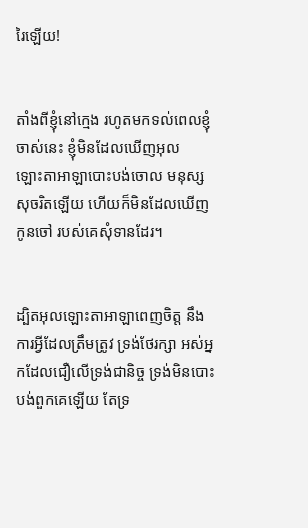រៃឡើយ!


តាំងពីខ្ញុំនៅក្មេង រហូតមកទល់ពេលខ្ញុំចាស់នេះ ខ្ញុំមិនដែលឃើញអុលឡោះ‌តាអាឡាបោះបង់ចោល មនុស្សសុចរិតឡើយ ហើយក៏មិនដែលឃើញកូនចៅ របស់គេសុំទានដែរ។


ដ្បិតអុលឡោះ‌តាអាឡាពេញចិត្ត នឹងការអ្វីដែលត្រឹមត្រូវ ទ្រង់ថែ‌រក្សា អស់អ្នកដែលជឿលើទ្រង់ជា‌និច្ច ទ្រង់មិនបោះបង់ពួកគេឡើយ តែទ្រ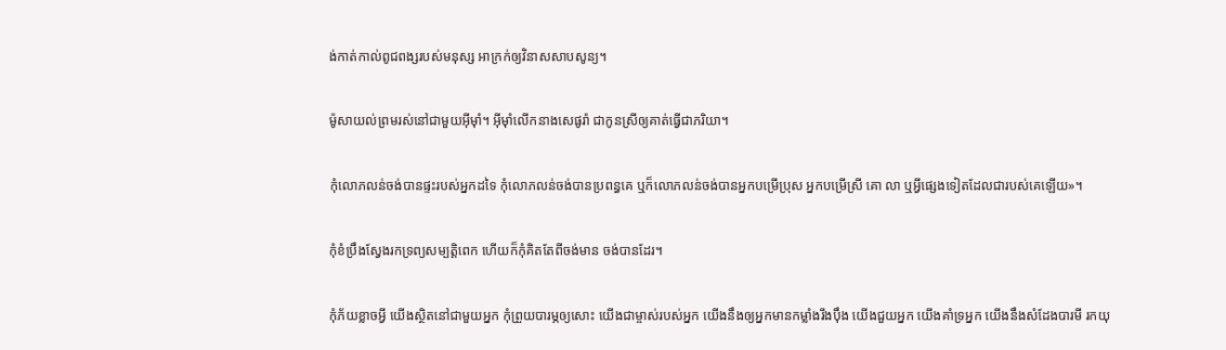ង់កាត់‌កាល់ពូជ‌ពង្សរបស់មនុស្ស អាក្រក់ឲ្យវិនាសសាប‌សូន្យ។


ម៉ូសាយល់ព្រមរស់នៅជាមួយអ៊ីមុាំ។ អ៊ីមុាំលើកនាងសេផូរ៉ា ជាកូនស្រីឲ្យគាត់ធ្វើជាភរិយា។


កុំលោភលន់ចង់បានផ្ទះរបស់អ្នកដទៃ កុំលោភលន់ចង់បានប្រពន្ធគេ ឬក៏លោភលន់ចង់បានអ្នកបម្រើប្រុស អ្នកបម្រើស្រី គោ លា ឬអ្វីផ្សេងទៀតដែលជារបស់គេឡើយ»។


កុំខំប្រឹងស្វែងរកទ្រព្យសម្បត្តិពេក ហើយក៏កុំគិតតែពីចង់មាន ចង់បានដែរ។


កុំភ័យខ្លាចអ្វី យើងស្ថិតនៅជាមួយអ្នក កុំព្រួយបារម្ភឲ្យសោះ យើងជាម្ចាស់របស់អ្នក យើងនឹងឲ្យអ្នកមានកម្លាំងរឹង‌ប៉ឹង យើងជួយអ្នក យើងគាំទ្រអ្នក យើងនឹងសំដែងបារមី រកយុ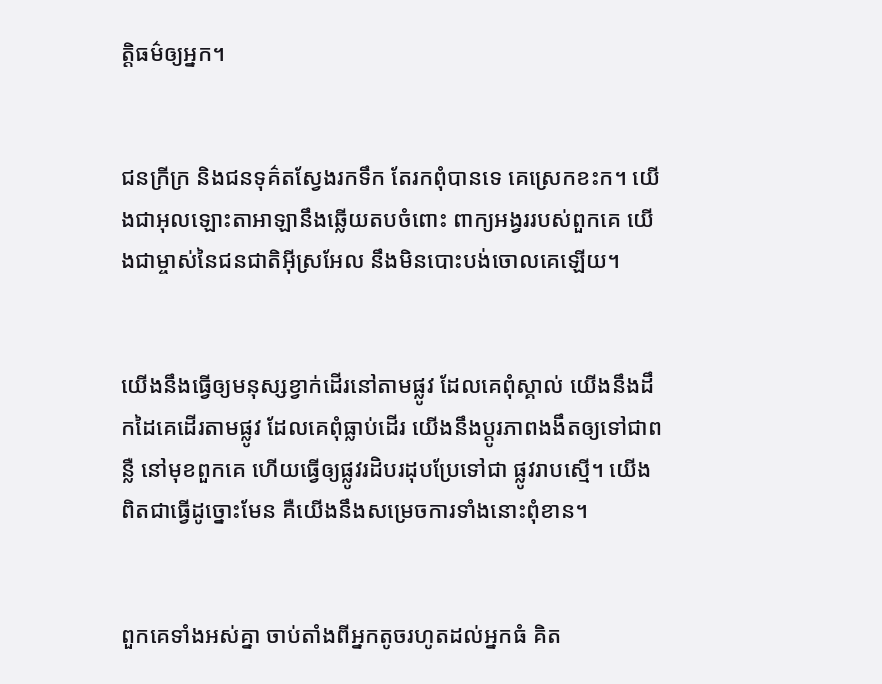ត្តិធម៌ឲ្យអ្នក។


ជនក្រីក្រ និងជនទុគ៌តស្វែងរកទឹក តែរកពុំបានទេ គេស្រេកខះក។ យើងជាអុលឡោះ‌តាអាឡានឹងឆ្លើយតបចំពោះ ពាក្យអង្វររបស់ពួកគេ យើងជាម្ចាស់នៃជន‌ជាតិអ៊ីស្រ‌អែល នឹងមិនបោះបង់ចោលគេឡើយ។


យើងនឹងធ្វើឲ្យមនុស្សខ្វាក់ដើរនៅតាមផ្លូវ ដែលគេពុំស្គាល់ យើងនឹងដឹកដៃគេដើរតាមផ្លូវ ដែលគេពុំធ្លាប់ដើរ យើងនឹងប្ដូរភាពងងឹតឲ្យទៅជាពន្លឺ នៅមុខពួកគេ ហើយធ្វើឲ្យផ្លូវរដិប‌រដុបប្រែទៅជា ផ្លូវរាបស្មើ។ យើងពិតជាធ្វើដូច្នោះមែន គឺយើងនឹងសម្រេចការទាំងនោះពុំ‌ខាន។


ពួកគេទាំងអស់គ្នា ចាប់តាំងពីអ្នកតូចរហូតដល់អ្នកធំ គិត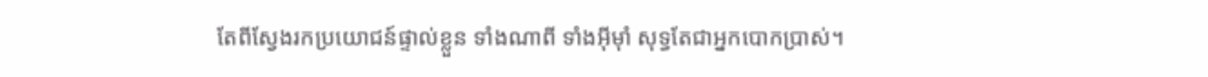តែពីស្វែងរកប្រយោជន៍ផ្ទាល់ខ្លួន ទាំងណាពី ទាំងអ៊ីមុាំ សុទ្ធតែជាអ្នកបោកប្រាស់។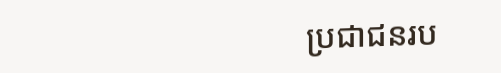ប្រជា‌ជនរប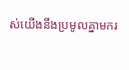ស់យើងនឹងប្រមូលគ្នាមករ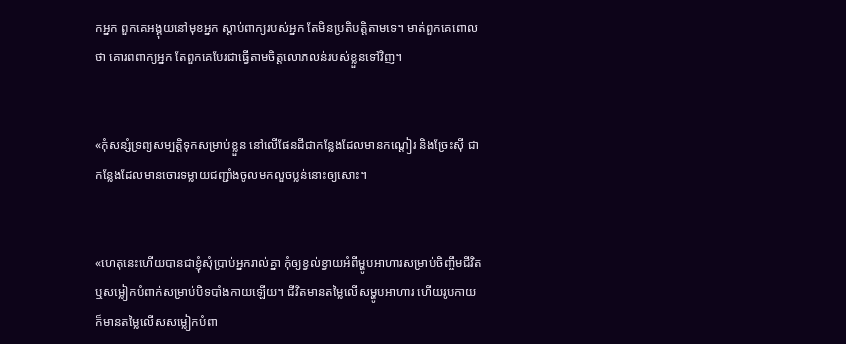កអ្នក ពួកគេអង្គុយនៅមុខអ្នក ស្ដាប់ពាក្យរបស់អ្នក តែមិនប្រតិបត្តិតាមទេ។ មាត់ពួកគេពោលថា គោរពពាក្យអ្នក តែពួកគេបែរជាធ្វើតាមចិត្តលោភ‌លន់របស់ខ្លួនទៅវិញ។


«កុំសន្សំទ្រព្យសម្បត្តិទុកសម្រាប់ខ្លួន នៅលើផែនដីជាកន្លែងដែលមានកណ្ដៀរ និងច្រែះស៊ី ជាកន្លែងដែលមានចោរទម្លាយជញ្ជាំងចូលមកលួចប្លន់នោះឲ្យសោះ។


«ហេតុនេះហើយបានជាខ្ញុំសុំប្រាប់អ្នករាល់គ្នា កុំឲ្យខ្វល់ខ្វាយអំពីម្ហូបអាហារសម្រាប់ចិញ្ចឹមជីវិត ឬសម្លៀក‌បំពាក់សម្រាប់បិទ‌បាំងកាយឡើយ។ ជីវិតមានតម្លៃលើសម្ហូបអាហារ ហើយរូបកាយក៏មានតម្លៃលើសសម្លៀក‌បំពា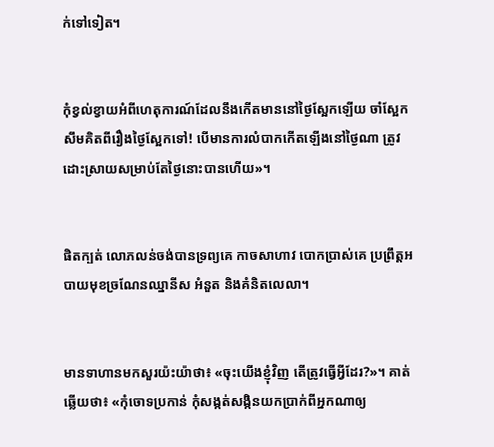ក់ទៅទៀត។


កុំខ្វល់ខ្វាយអំពីហេតុ‌ការណ៍ដែលនឹងកើតមាននៅថ្ងៃស្អែកឡើយ ចាំស្អែកសឹមគិតពីរឿងថ្ងៃស្អែកទៅ! បើមានការលំបាកកើតឡើងនៅថ្ងៃណា ត្រូវដោះស្រាយសម្រាប់តែថ្ងៃនោះបានហើយ»។


ផិតក្បត់ លោភ‌លន់ចង់បានទ្រព្យគេ កាចសាហាវ បោកប្រាស់គេ ប្រព្រឹត្ដអបាយ‌មុខច្រណែនឈ្នា‌នីស អំនួត និងគំនិត‌លេលា។


មានទាហានមកសួរយ៉ះយ៉ាថា៖ «ចុះយើងខ្ញុំវិញ តើត្រូវធ្វើអ្វីដែរ?»។ គាត់ឆ្លើយថា៖ «កុំចោទប្រកាន់ កុំសង្កត់‌សង្កិនយកប្រាក់ពីអ្នកណាឲ្យ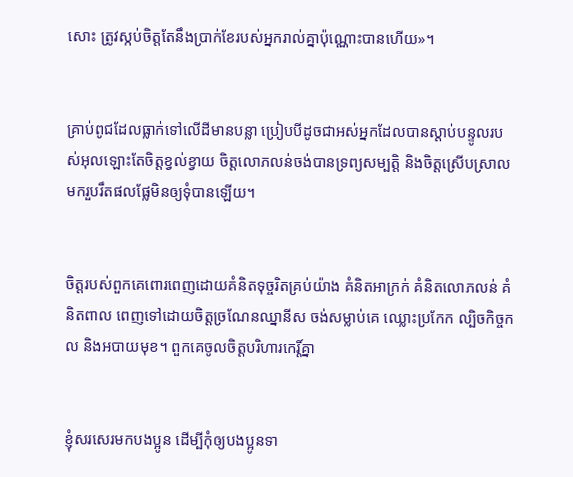សោះ ត្រូវស្កប់ចិត្ដតែនឹងប្រាក់ខែរបស់អ្នករាល់គ្នាប៉ុណ្ណោះបានហើយ»។


គ្រាប់ពូជដែលធ្លាក់ទៅលើដីមានបន្លា ប្រៀបបីដូចជាអស់អ្នកដែលបានស្ដាប់បន្ទូលរបស់អុលឡោះតែចិត្ដខ្វល់ខ្វាយ ចិត្ដលោភ‌លន់ចង់បានទ្រព្យ‌សម្បត្តិ និងចិត្ដស្រើបស្រាល មករួបរឹតផលផ្លែមិនឲ្យទុំបានឡើយ។


ចិត្ដរបស់ពួកគេពោរ‌ពេញដោយគំនិតទុច្ចរិតគ្រប់យ៉ាង គំនិតអាក្រក់ គំនិតលោភ‌លន់ គំនិតពាល ពេញទៅដោយចិត្ដច្រណែនឈ្នានីស ចង់សម្លាប់គេ ឈ្លោះប្រកែក ល្បិចកិច្ច‌កល និងអបាយ‌មុខ។ ពួកគេចូលចិត្ដបរិហារកេរ្ដិ៍គ្នា


ខ្ញុំសរសេរមកបងប្អូន ដើម្បីកុំឲ្យបងប្អូនទា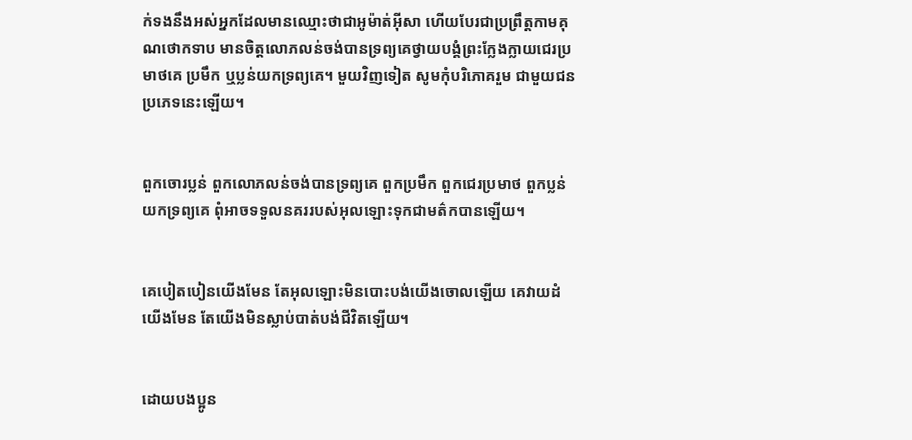ក់‌ទងនឹងអស់អ្នកដែលមានឈ្មោះថាជាអូម៉ាត់‌អ៊ីសា ហើយបែរជាប្រព្រឹត្ដកាមគុណថោកទាប មានចិត្ដលោភ‌លន់ចង់បានទ្រព្យគេថ្វាយ‌បង្គំព្រះក្លែង‌ក្លាយជេរប្រមាថគេ ប្រមឹក ឬប្លន់យកទ្រព្យគេ។ មួយវិញទៀត សូមកុំបរិភោគរួម ជាមួយជនប្រភេទនេះឡើយ។


ពួកចោរប្លន់ ពួកលោភ‌លន់ចង់បានទ្រព្យគេ ពួកប្រមឹក ពួកជេរប្រមាថ ពួកប្លន់យកទ្រព្យគេ ពុំអាចទទួលនគររបស់អុលឡោះទុកជាមត៌កបានឡើយ។


គេបៀត‌បៀនយើងមែន តែអុលឡោះមិនបោះបង់យើងចោលឡើយ គេវាយដំយើងមែន តែយើងមិនស្លាប់បាត់បង់ជីវិតឡើយ។


ដោយបងប្អូន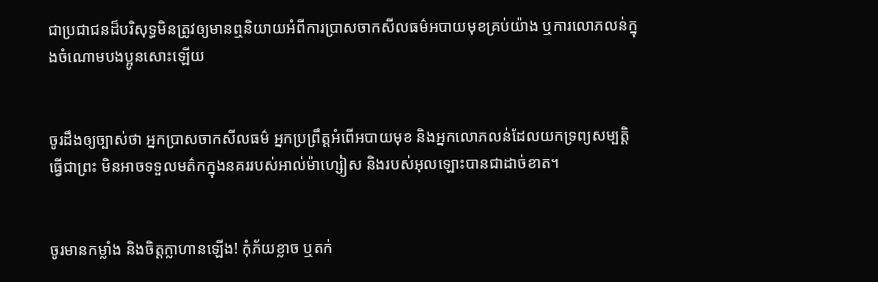ជាប្រជា‌ជនដ៏‌បរិសុទ្ធមិនត្រូវឲ្យមានឮនិយាយអំពីការប្រាស‌ចាកសីលធម៌អបាយ‌មុខគ្រប់យ៉ាង ឬការលោភ‌លន់ក្នុងចំណោមបងប្អូនសោះឡើយ


ចូរដឹងឲ្យច្បាស់ថា អ្នកប្រាស‌ចាកសីល‌ធម៌ អ្នកប្រព្រឹត្ដអំពើអបាយ‌មុខ និងអ្នកលោភ‌លន់ដែលយកទ្រព្យសម្បត្តិធ្វើជាព្រះ មិនអាចទទួលមត៌កក្នុងនគររបស់អាល់ម៉ា‌ហ្សៀស និងរបស់អុលឡោះបានជាដាច់ខាត។


ចូរមានកម្លាំង និងចិត្តក្លាហានឡើង! កុំភ័យខ្លាច ឬតក់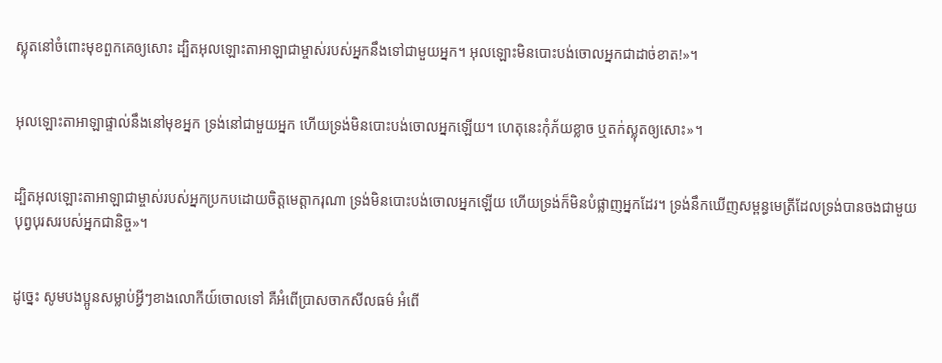ស្លុតនៅចំពោះមុខពួកគេឲ្យសោះ ដ្បិតអុលឡោះ‌តាអាឡាជាម្ចាស់របស់អ្នកនឹងទៅជាមួយអ្នក។ អុលឡោះមិនបោះបង់ចោលអ្នកជាដាច់ខាត!»។


អុលឡោះ‌តាអាឡាផ្ទាល់នឹងនៅមុខអ្នក ទ្រង់នៅជាមួយអ្នក ហើយទ្រង់មិនបោះបង់ចោលអ្នកឡើយ។ ហេតុនេះកុំភ័យខ្លាច ឬតក់‌ស្លុតឲ្យសោះ»។


ដ្បិតអុលឡោះ‌តាអាឡាជាម្ចាស់របស់អ្នកប្រកបដោយចិត្តមេត្តា‌ករុណា ទ្រង់មិនបោះបង់ចោលអ្នកឡើយ ហើយទ្រង់ក៏មិនបំផ្លាញអ្នកដែរ។ ទ្រង់នឹកឃើញសម្ពន្ធ‌មេត្រីដែលទ្រង់បានចងជាមួយបុព្វ‌បុរសរបស់អ្នកជានិច្ច»។


ដូច្នេះ សូមបងប្អូនសម្លាប់អ្វីៗខាងលោកីយ៍ចោលទៅ គឺអំពើប្រាស‌ចាកសីលធម៌ អំពើ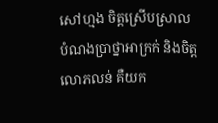សៅ‌ហ្មង ចិត្ដស្រើប‌ស្រាល បំណងប្រាថ្នាអាក្រក់ និងចិត្ដលោភ‌លន់ គឺយក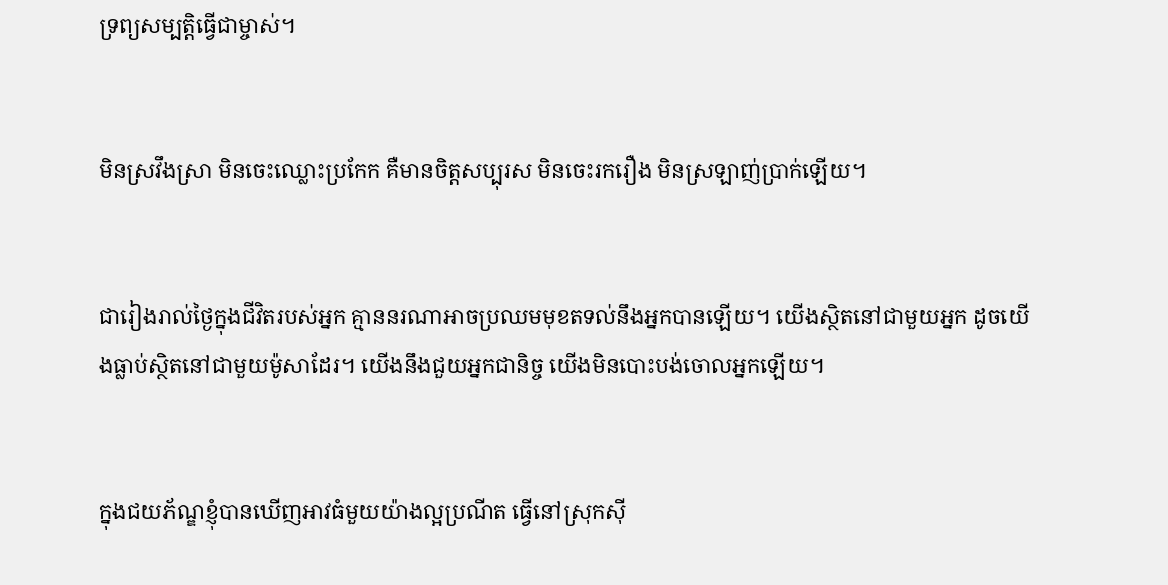ទ្រព្យ‌សម្បត្តិធ្វើជាម្ចាស់។


មិនស្រវឹងស្រា មិនចេះឈ្លោះប្រកែក គឺមានចិត្ដសប្បុរស មិនចេះរករឿង មិនស្រឡាញ់ប្រាក់ឡើយ។


ជារៀងរាល់ថ្ងៃក្នុងជីវិតរបស់អ្នក គ្មាននរណាអាចប្រឈមមុខតទល់នឹងអ្នកបានឡើយ។ យើងស្ថិតនៅជាមួយអ្នក ដូចយើងធ្លាប់ស្ថិតនៅជាមួយម៉ូសាដែរ។ យើងនឹងជួយអ្នកជានិច្ច យើងមិនបោះបង់ចោលអ្នកឡើយ។


ក្នុងជយ‌ភ័ណ្ឌខ្ញុំបានឃើញអាវធំមួយយ៉ាងល្អប្រណីត ធ្វើនៅស្រុកស៊ី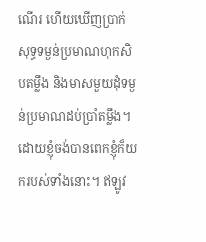ណើរ ហើយឃើញប្រាក់សុទ្ធទម្ងន់ប្រមាណហុក‌សិបតម្លឹង និងមាសមួយដុំទម្ងន់ប្រមាណដប់ប្រាំតម្លឹង។ ដោយខ្ញុំចង់បានពេកខ្ញុំក៏យករបស់ទាំងនោះ។ ឥឡូវ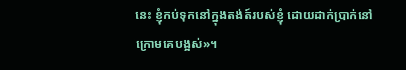នេះ ខ្ញុំកប់ទុកនៅក្នុងតង់ត៍របស់ខ្ញុំ ដោយដាក់ប្រាក់នៅក្រោមគេបង្អស់»។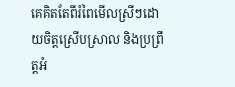គេគិតតែពីរំពៃមើលស្រីៗដោយចិត្ដស្រើបស្រាល និងប្រព្រឹត្ដអំ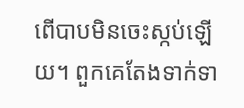ពើបាបមិនចេះស្កប់ឡើយ។ ពួកគេតែងទាក់‌ទា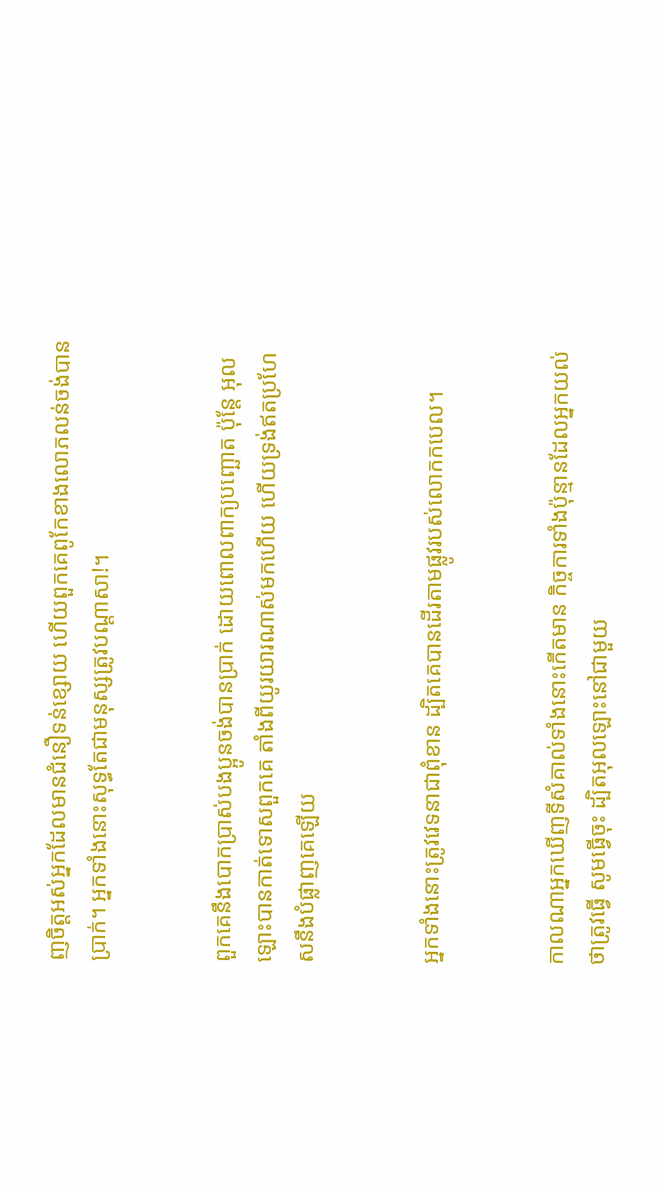ញចិត្ដអស់អ្នកដែលមានជំនឿទន់ខ្សោយ ហើយពួកគេពូកែខាងលោភ‌លន់ចង់បានប្រាក់។ អ្នកទាំងនោះសុទ្ធតែជាមនុស្សត្រូវបណ្ដាសា!។


ពួកគេនឹងបោកប្រាស់បងប្អូនចង់បានប្រាក់ ដោយពោលពាក្យបញ្ឆោត ប៉ុន្ដែ អុលឡោះបានកាត់ទោសពួកគេ តាំងពីយូរ‌យារណាស់មកហើយ ហើយទ្រង់ឥតប្រហែសនឹងបំផ្លាញគេឡើយ


អ្នកទាំងនោះត្រូវវេទនាជាពុំ‌ខាន ដ្បិតគេបានដើរតាមផ្លូវរបស់លោកកបេល។


កាលណាអ្នកឃើញទីសំគាល់ទាំងនោះកើតមាន កិច្ចការទាំងប៉ុន្មានដែលអ្នកយល់ថាត្រូវធ្វើ សូមធ្វើចុះ ដ្បិតអុលឡោះនៅជាមួយ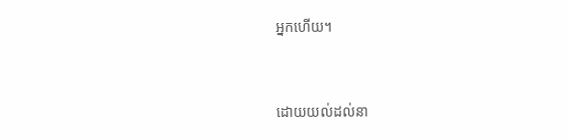អ្នកហើយ។


ដោយយល់ដល់នា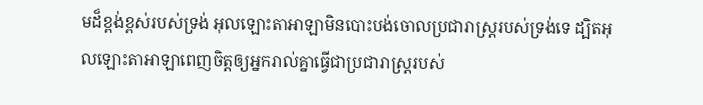មដ៏ខ្ពង់‌ខ្ពស់របស់ទ្រង់ អុលឡោះ‌តាអាឡាមិនបោះបង់ចោលប្រជា‌រាស្ត្ររបស់ទ្រង់ទេ ដ្បិតអុលឡោះ‌តាអាឡាពេញចិត្តឲ្យអ្នករាល់គ្នាធ្វើជាប្រជា‌រាស្ត្ររបស់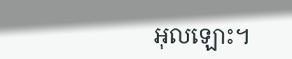អុលឡោះ។